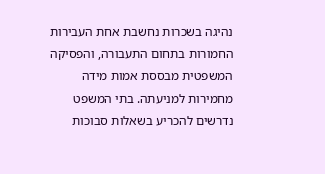נהיגה בשכרות נחשבת אחת העבירות החמורות בתחום התעבורה, והפסיקה המשפטית מבססת אמות מידה מחמירות למניעתה. בתי המשפט נדרשים להכריע בשאלות סבוכות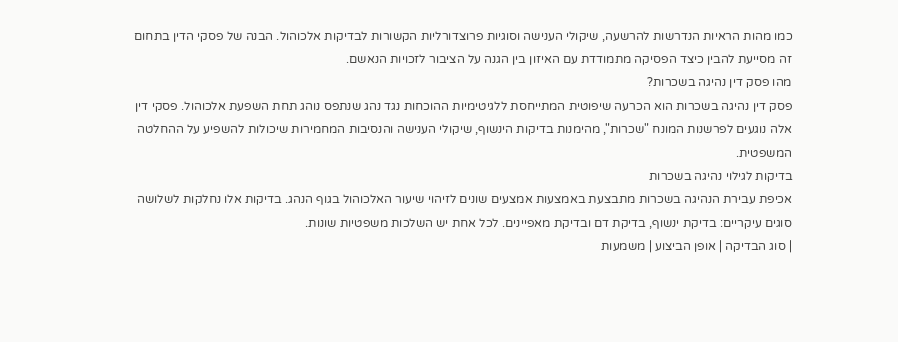כמו מהות הראיות הנדרשות להרשעה, שיקולי הענישה וסוגיות פרוצדורליות הקשורות לבדיקות אלכוהול. הבנה של פסקי הדין בתחום זה מסייעת להבין כיצד הפסיקה מתמודדת עם האיזון בין הגנה על הציבור לזכויות הנאשם.
מהו פסק דין נהיגה בשכרות?
פסק דין נהיגה בשכרות הוא הכרעה שיפוטית המתייחסת ללגיטימיות ההוכחות נגד נהג שנתפס נוהג תחת השפעת אלכוהול. פסקי דין אלה נוגעים לפרשנות המונח "שכרות", מהימנות בדיקות הינשוף, שיקולי הענישה והנסיבות המחמירות שיכולות להשפיע על ההחלטה המשפטית.
בדיקות לגילוי נהיגה בשכרות
אכיפת עבירת הנהיגה בשכרות מתבצעת באמצעות אמצעים שונים לזיהוי שיעור האלכוהול בגוף הנהג. בדיקות אלו נחלקות לשלושה סוגים עיקריים: בדיקת ינשוף, בדיקת דם ובדיקת מאפיינים. לכל אחת יש השלכות משפטיות שונות.
| סוג הבדיקה | אופן הביצוע | משמעות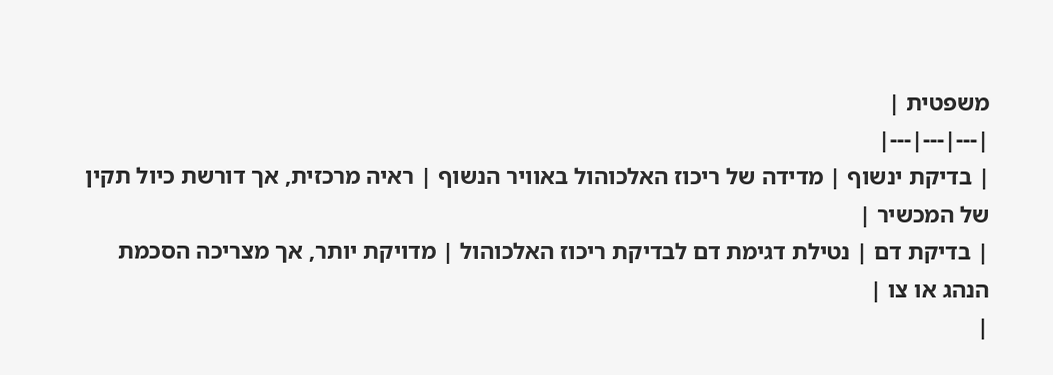משפטית |
|---|---|---|
| בדיקת ינשוף | מדידה של ריכוז האלכוהול באוויר הנשוף | ראיה מרכזית, אך דורשת כיול תקין של המכשיר |
| בדיקת דם | נטילת דגימת דם לבדיקת ריכוז האלכוהול | מדויקת יותר, אך מצריכה הסכמת הנהג או צו |
|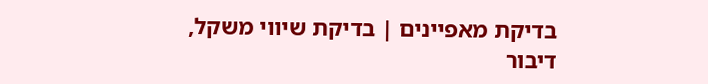בדיקת מאפיינים | בדיקת שיווי משקל, דיבור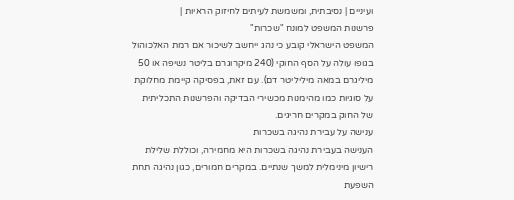ועיניים | נסיבתית, ומשמשת לעיתים לחיזוק הראיות |
פרשנות המשפט למונח "שכרות"
המשפט הישראלי קובע כי נהג ייחשב לשיכור אם רמת האלכוהול בגופו עולה על הסף החוקי (240 מיקרוגרם בליטר נשיפה או 50 מיליגרם במאה מיליליטר דם). עם זאת, בפסיקה קיימת מחלוקת על סוגיות כמו מהימנות מכשירי הבדיקה והפרשנות התכליתית של החוק במקרים חריגים.
ענישה על עבירת נהיגה בשכרות
הענישה בעבירת נהיגה בשכרות היא מחמירה, וכוללת שלילת רישיון מינימלית למשך שנתיים. במקרים חמורים, כגון נהיגה תחת השפעת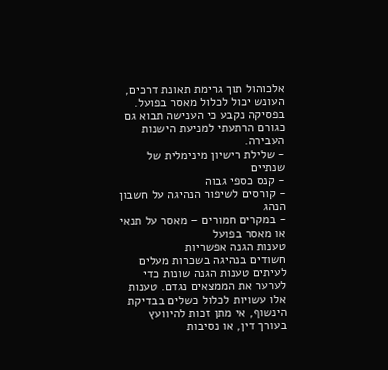אלכוהול תוך גרימת תאונת דרכים, העונש יכול לכלול מאסר בפועל. בפסיקה נקבע כי הענישה תבוא גם כגורם הרתעתי למניעת הישנות העבירה.
- שלילת רישיון מינימלית של שנתיים
- קנס כספי גבוה
- קורסים לשיפור הנהיגה על חשבון הנהג
- במקרים חמורים – מאסר על תנאי או מאסר בפועל
טענות הגנה אפשריות
חשודים בנהיגה בשכרות מעלים לעיתים טענות הגנה שונות כדי לערער את הממצאים נגדם. טענות אלו עשויות לכלול כשלים בבדיקת הינשוף, אי מתן זכות להיוועץ בעורך דין, או נסיבות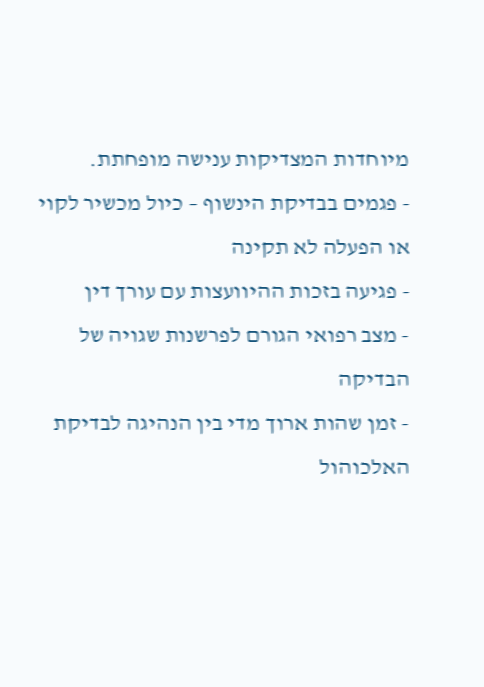מיוחדות המצדיקות ענישה מופחתת.
- פגמים בבדיקת הינשוף – כיול מכשיר לקוי או הפעלה לא תקינה
- פגיעה בזכות ההיוועצות עם עורך דין
- מצב רפואי הגורם לפרשנות שגויה של הבדיקה
- זמן שהות ארוך מדי בין הנהיגה לבדיקת האלכוהול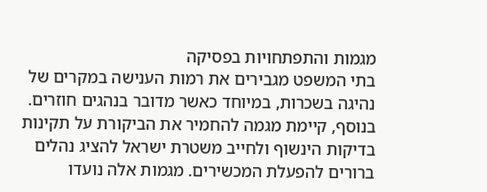מגמות והתפתחויות בפסיקה
בתי המשפט מגבירים את רמות הענישה במקרים של נהיגה בשכרות, במיוחד כאשר מדובר בנהגים חוזרים. בנוסף, קיימת מגמה להחמיר את הביקורת על תקינות בדיקות הינשוף ולחייב משטרת ישראל להציג נהלים ברורים להפעלת המכשירים. מגמות אלה נועדו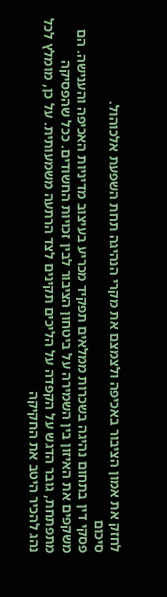לחזק את אמון הציבור באכיפה ולצמצם את מקרי הנהיגה תחת השפעת אלכוהול.
סיכום
פסקי דין בתחום נהיגה בשכרות ממלאים תפקיד מכריע בעיצוב מדיניות האכיפה והענישה. הם משקפים את האיזון בין השמירה על ביטחון הציבור לבין זכויות החשודים. ככל שהפסיקה מתפתחת, גובר הדגש על הקפדה על הליכים תקינים לצד הרתעה משמעותית. על כן, מומלץ לכל נהג להכיר היטב את החקיקה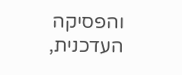והפסיקה העדכנית,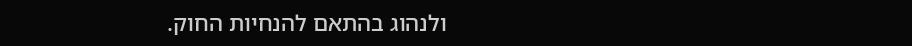ולנהוג בהתאם להנחיות החוק.